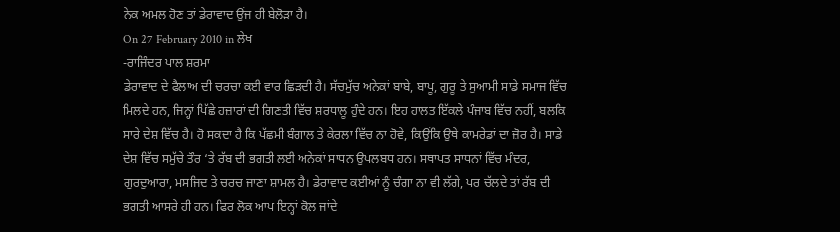ਨੇਕ ਅਮਲ ਹੋਣ ਤਾਂ ਡੇਰਾਵਾਦ ਉਂਜ ਹੀ ਬੇਲੋੜਾ ਹੈ।
On 27 February 2010 in ਲੇਖ
-ਰਾਜਿੰਦਰ ਪਾਲ ਸ਼ਰਮਾ
ਡੇਰਾਵਾਦ ਦੇ ਫੈਲਾਅ ਦੀ ਚਰਚਾ ਕਈ ਵਾਰ ਛਿੜਦੀ ਹੈ। ਸੱਚਮੁੱਚ ਅਨੇਕਾਂ ਬਾਬੇ, ਬਾਪੂ, ਗੁਰੂ ਤੇ ਸੁਆਮੀ ਸਾਡੇ ਸਮਾਜ ਵਿੱਚ ਮਿਲਦੇ ਹਨ, ਜਿਨ੍ਹਾਂ ਪਿੱਛੇ ਹਜ਼ਾਰਾਂ ਦੀ ਗਿਣਤੀ ਵਿੱਚ ਸ਼ਰਧਾਲੂ ਹੁੰਦੇ ਹਨ। ਇਹ ਹਾਲਤ ਇੱਕਲੇ ਪੰਜਾਬ ਵਿੱਚ ਨਹੀਂ, ਬਲਕਿ ਸਾਰੇ ਦੇਸ਼ ਵਿੱਚ ਹੈ। ਹੋ ਸਕਦਾ ਹੈ ਕਿ ਪੱਛਮੀ ਬੰਗਾਲ ਤੇ ਕੇਰਲਾ ਵਿੱਚ ਨਾ ਹੋਵੇ, ਕਿਉਂਕਿ ਉਥੇ ਕਾਮਰੇਡਾਂ ਦਾ ਜ਼ੋਰ ਹੈ। ਸਾਡੇ ਦੇਸ਼ ਵਿੱਚ ਸਮੁੱਚੇ ਤੌਰ ‘ਤੇ ਰੱਬ ਦੀ ਭਗਤੀ ਲਈ ਅਨੇਕਾਂ ਸਾਧਨ ਉਪਲਬਧ ਹਨ। ਸਥਾਪਤ ਸਾਧਨਾਂ ਵਿੱਚ ਮੰਦਰ, ਗੁਰਦੁਆਰਾ, ਮਸਜਿਦ ਤੇ ਚਰਚ ਜਾਣਾ ਸ਼ਾਮਲ ਹੈ। ਡੇਰਾਵਾਦ ਕਈਆਂ ਨੂੰ ਚੰਗਾ ਨਾ ਵੀ ਲੱਗੇ, ਪਰ ਚੱਲਦੇ ਤਾਂ ਰੱਬ ਦੀ ਭਗਤੀ ਆਸਰੇ ਹੀ ਹਨ। ਫਿਰ ਲੋਕ ਆਪ ਇਨ੍ਹਾਂ ਕੋਲ ਜਾਂਦੇ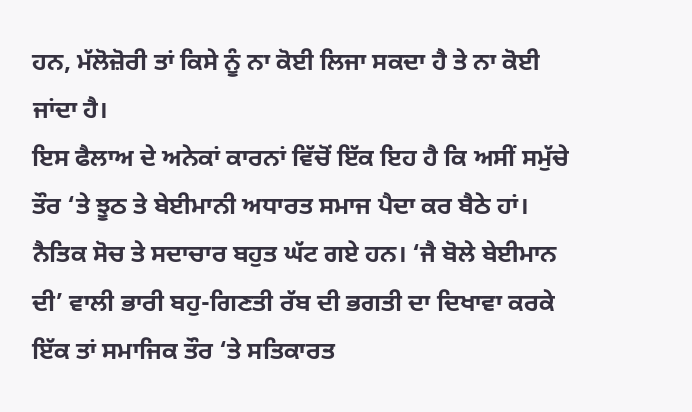ਹਨ, ਮੱਲੋਜ਼ੋਰੀ ਤਾਂ ਕਿਸੇ ਨੂੰ ਨਾ ਕੋਈ ਲਿਜਾ ਸਕਦਾ ਹੈ ਤੇ ਨਾ ਕੋਈ ਜਾਂਦਾ ਹੈ।
ਇਸ ਫੈਲਾਅ ਦੇ ਅਨੇਕਾਂ ਕਾਰਨਾਂ ਵਿੱਚੋਂ ਇੱਕ ਇਹ ਹੈ ਕਿ ਅਸੀਂ ਸਮੁੱਚੇ ਤੌਰ ‘ਤੇ ਝੂਠ ਤੇ ਬੇਈਮਾਨੀ ਅਧਾਰਤ ਸਮਾਜ ਪੈਦਾ ਕਰ ਬੈਠੇ ਹਾਂ। ਨੈਤਿਕ ਸੋਚ ਤੇ ਸਦਾਚਾਰ ਬਹੁਤ ਘੱਟ ਗਏ ਹਨ। ‘ਜੈ ਬੋਲੇ ਬੇਈਮਾਨ ਦੀ’ ਵਾਲੀ ਭਾਰੀ ਬਹੁ-ਗਿਣਤੀ ਰੱਬ ਦੀ ਭਗਤੀ ਦਾ ਦਿਖਾਵਾ ਕਰਕੇ ਇੱਕ ਤਾਂ ਸਮਾਜਿਕ ਤੌਰ ‘ਤੇ ਸਤਿਕਾਰਤ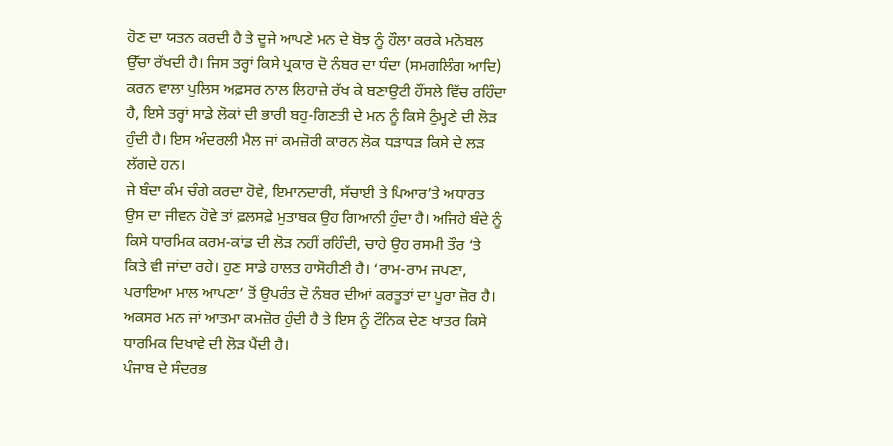ਹੋਣ ਦਾ ਯਤਨ ਕਰਦੀ ਹੈ ਤੇ ਦੂਜੇ ਆਪਣੇ ਮਨ ਦੇ ਬੋਝ ਨੂੰ ਹੌਲਾ ਕਰਕੇ ਮਨੋਬਲ ਉੱਚਾ ਰੱਖਦੀ ਹੈ। ਜਿਸ ਤਰ੍ਹਾਂ ਕਿਸੇ ਪ੍ਰਕਾਰ ਦੋ ਨੰਬਰ ਦਾ ਧੰਦਾ (ਸਮਗਲਿੰਗ ਆਦਿ) ਕਰਨ ਵਾਲਾ ਪੁਲਿਸ ਅਫ਼ਸਰ ਨਾਲ ਲਿਹਾਜ਼ੇ ਰੱਖ ਕੇ ਬਣਾਉਟੀ ਹੌਂਸਲੇ ਵਿੱਚ ਰਹਿੰਦਾ ਹੈ, ਇਸੇ ਤਰ੍ਹਾਂ ਸਾਡੇ ਲੋਕਾਂ ਦੀ ਭਾਰੀ ਬਹੁ-ਗਿਣਤੀ ਦੇ ਮਨ ਨੂੰ ਕਿਸੇ ਠੁੰਮ੍ਹਣੇ ਦੀ ਲੋੜ ਹੁੰਦੀ ਹੈ। ਇਸ ਅੰਦਰਲੀ ਮੈਲ ਜਾਂ ਕਮਜ਼ੋਰੀ ਕਾਰਨ ਲੋਕ ਧੜਾਧੜ ਕਿਸੇ ਦੇ ਲੜ ਲੱਗਦੇ ਹਨ।
ਜੇ ਬੰਦਾ ਕੰਮ ਚੰਗੇ ਕਰਦਾ ਹੋਵੇ, ਇਮਾਨਦਾਰੀ, ਸੱਚਾਈ ਤੇ ਪਿਆਰ’ਤੇ ਅਧਾਰਤ ਉਸ ਦਾ ਜੀਵਨ ਹੋਵੇ ਤਾਂ ਫ਼ਲਸਫ਼ੇ ਮੁਤਾਬਕ ਉਹ ਗਿਆਨੀ ਹੁੰਦਾ ਹੈ। ਅਜਿਹੇ ਬੰਦੇ ਨੂੰ ਕਿਸੇ ਧਾਰਮਿਕ ਕਰਮ-ਕਾਂਡ ਦੀ ਲੋੜ ਨਹੀਂ ਰਹਿੰਦੀ, ਚਾਹੇ ਉਹ ਰਸਮੀ ਤੌਰ ‘ਤੇ ਕਿਤੇ ਵੀ ਜਾਂਦਾ ਰਹੇ। ਹੁਣ ਸਾਡੇ ਹਾਲਤ ਹਾਸੋਹੀਣੀ ਹੈ। ‘ਰਾਮ-ਰਾਮ ਜਪਣਾ, ਪਰਾਇਆ ਮਾਲ ਆਪਣਾ’ ਤੋਂ ਉਪਰੰਤ ਦੋ ਨੰਬਰ ਦੀਆਂ ਕਰਤੂਤਾਂ ਦਾ ਪੂਰਾ ਜ਼ੋਰ ਹੈ। ਅਕਸਰ ਮਨ ਜਾਂ ਆਤਮਾ ਕਮਜ਼ੋਰ ਹੁੰਦੀ ਹੈ ਤੇ ਇਸ ਨੂੰ ਟੌਨਿਕ ਦੇਣ ਖਾਤਰ ਕਿਸੇ ਧਾਰਮਿਕ ਦਿਖਾਵੇ ਦੀ ਲੋੜ ਪੈਂਦੀ ਹੈ।
ਪੰਜਾਬ ਦੇ ਸੰਦਰਭ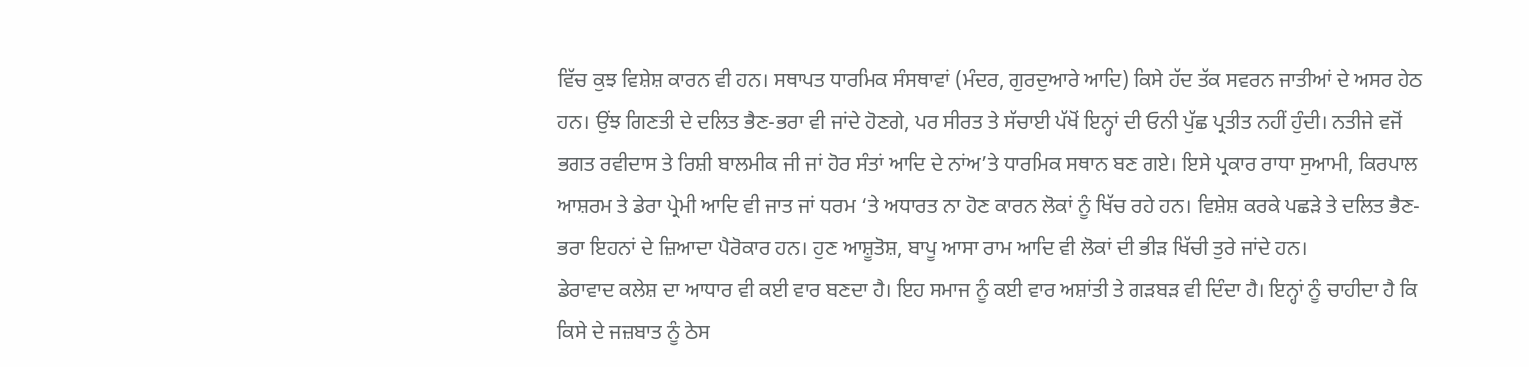ਵਿੱਚ ਕੁਝ ਵਿਸ਼ੇਸ਼ ਕਾਰਨ ਵੀ ਹਨ। ਸਥਾਪਤ ਧਾਰਮਿਕ ਸੰਸਥਾਵਾਂ (ਮੰਦਰ, ਗੁਰਦੁਆਰੇ ਆਦਿ) ਕਿਸੇ ਹੱਦ ਤੱਕ ਸਵਰਨ ਜਾਤੀਆਂ ਦੇ ਅਸਰ ਹੇਠ ਹਨ। ਉਂਝ ਗਿਣਤੀ ਦੇ ਦਲਿਤ ਭੈਣ-ਭਰਾ ਵੀ ਜਾਂਦੇ ਹੋਣਗੇ, ਪਰ ਸੀਰਤ ਤੇ ਸੱਚਾਈ ਪੱਖੋਂ ਇਨ੍ਹਾਂ ਦੀ ਓਨੀ ਪੁੱਛ ਪ੍ਰਤੀਤ ਨਹੀਂ ਹੁੰਦੀ। ਨਤੀਜੇ ਵਜੋਂ ਭਗਤ ਰਵੀਦਾਸ ਤੇ ਰਿਸ਼ੀ ਬਾਲਮੀਕ ਜੀ ਜਾਂ ਹੋਰ ਸੰਤਾਂ ਆਦਿ ਦੇ ਨਾਂਅ’ਤੇ ਧਾਰਮਿਕ ਸਥਾਨ ਬਣ ਗਏ। ਇਸੇ ਪ੍ਰਕਾਰ ਰਾਧਾ ਸੁਆਮੀ, ਕਿਰਪਾਲ ਆਸ਼ਰਮ ਤੇ ਡੇਰਾ ਪ੍ਰੇਮੀ ਆਦਿ ਵੀ ਜਾਤ ਜਾਂ ਧਰਮ ‘ਤੇ ਅਧਾਰਤ ਨਾ ਹੋਣ ਕਾਰਨ ਲੋਕਾਂ ਨੂੰ ਖਿੱਚ ਰਹੇ ਹਨ। ਵਿਸ਼ੇਸ਼ ਕਰਕੇ ਪਛੜੇ ਤੇ ਦਲਿਤ ਭੈਣ-ਭਰਾ ਇਹਨਾਂ ਦੇ ਜ਼ਿਆਦਾ ਪੈਰੋਕਾਰ ਹਨ। ਹੁਣ ਆਸ਼ੂਤੋਸ਼, ਬਾਪੂ ਆਸਾ ਰਾਮ ਆਦਿ ਵੀ ਲੋਕਾਂ ਦੀ ਭੀੜ ਖਿੱਚੀ ਤੁਰੇ ਜਾਂਦੇ ਹਨ।
ਡੇਰਾਵਾਦ ਕਲੇਸ਼ ਦਾ ਆਧਾਰ ਵੀ ਕਈ ਵਾਰ ਬਣਦਾ ਹੈ। ਇਹ ਸਮਾਜ ਨੂੰ ਕਈ ਵਾਰ ਅਸ਼ਾਂਤੀ ਤੇ ਗੜਬੜ ਵੀ ਦਿੰਦਾ ਹੈ। ਇਨ੍ਹਾਂ ਨੂੰ ਚਾਹੀਦਾ ਹੈ ਕਿ ਕਿਸੇ ਦੇ ਜਜ਼ਬਾਤ ਨੂੰ ਠੇਸ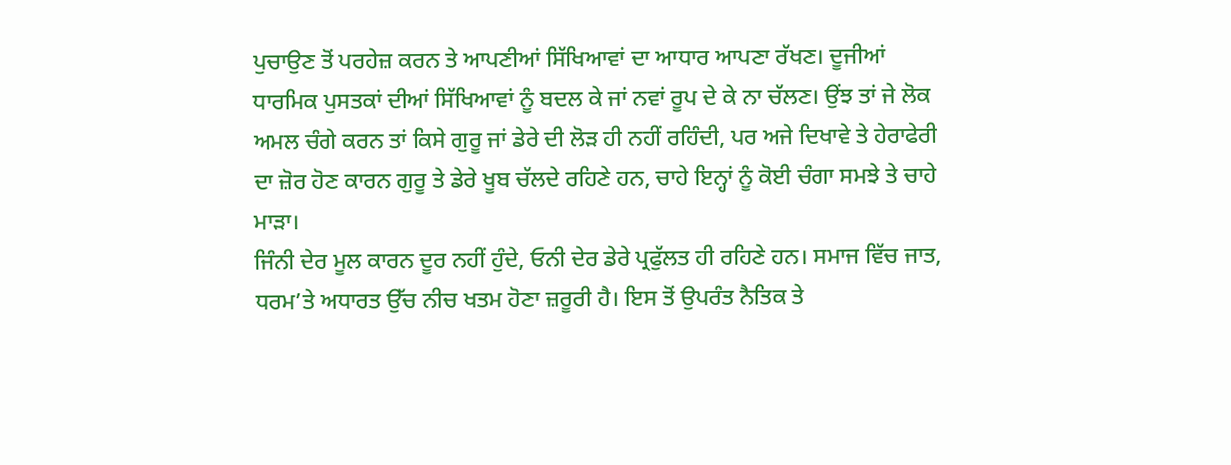ਪੁਚਾਉਣ ਤੋਂ ਪਰਹੇਜ਼ ਕਰਨ ਤੇ ਆਪਣੀਆਂ ਸਿੱਖਿਆਵਾਂ ਦਾ ਆਧਾਰ ਆਪਣਾ ਰੱਖਣ। ਦੂਜੀਆਂ ਧਾਰਮਿਕ ਪੁਸਤਕਾਂ ਦੀਆਂ ਸਿੱਖਿਆਵਾਂ ਨੂੰ ਬਦਲ ਕੇ ਜਾਂ ਨਵਾਂ ਰੂਪ ਦੇ ਕੇ ਨਾ ਚੱਲਣ। ਉਂਝ ਤਾਂ ਜੇ ਲੋਕ ਅਮਲ ਚੰਗੇ ਕਰਨ ਤਾਂ ਕਿਸੇ ਗੁਰੂ ਜਾਂ ਡੇਰੇ ਦੀ ਲੋੜ ਹੀ ਨਹੀਂ ਰਹਿੰਦੀ, ਪਰ ਅਜੇ ਦਿਖਾਵੇ ਤੇ ਹੇਰਾਫੇਰੀ ਦਾ ਜ਼ੋਰ ਹੋਣ ਕਾਰਨ ਗੁਰੂ ਤੇ ਡੇਰੇ ਖੂਬ ਚੱਲਦੇ ਰਹਿਣੇ ਹਨ, ਚਾਹੇ ਇਨ੍ਹਾਂ ਨੂੰ ਕੋਈ ਚੰਗਾ ਸਮਝੇ ਤੇ ਚਾਹੇ ਮਾੜਾ।
ਜਿੰਨੀ ਦੇਰ ਮੂਲ ਕਾਰਨ ਦੂਰ ਨਹੀਂ ਹੁੰਦੇ, ਓਨੀ ਦੇਰ ਡੇਰੇ ਪ੍ਰਫੁੱਲਤ ਹੀ ਰਹਿਣੇ ਹਨ। ਸਮਾਜ ਵਿੱਚ ਜਾਤ, ਧਰਮ’ਤੇ ਅਧਾਰਤ ਉੱਚ ਨੀਚ ਖਤਮ ਹੋਣਾ ਜ਼ਰੂਰੀ ਹੈ। ਇਸ ਤੋਂ ਉਪਰੰਤ ਨੈਤਿਕ ਤੇ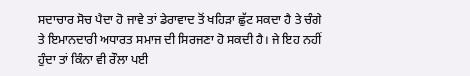ਸਦਾਚਾਰ ਸੋਚ ਪੈਦਾ ਹੋ ਜਾਵੇ ਤਾਂ ਡੇਰਾਵਾਦ ਤੋਂ ਖਹਿੜਾ ਛੁੱਟ ਸਕਦਾ ਹੈ ਤੇ ਚੰਗੇ ਤੇ ਇਮਾਨਦਾਰੀ ਅਧਾਰਤ ਸਮਾਜ ਦੀ ਸਿਰਜਣਾ ਹੋ ਸਕਦੀ ਹੈ। ਜੇ ਇਹ ਨਹੀਂ ਹੁੰਦਾ ਤਾਂ ਕਿੰਨਾ ਵੀ ਰੌਲਾ ਪਈ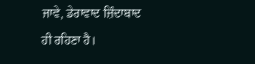ਜਾਵੇ, ਡੇਰਾਵਾਦ ਜ਼ਿੰਦਾਬਾਦ ਹੀ ਰਹਿਣਾ ਹੈ।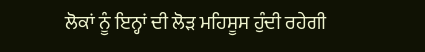ਲੋਕਾਂ ਨੂੰ ਇਨ੍ਹਾਂ ਦੀ ਲੋੜ ਮਹਿਸੂਸ ਹੁੰਦੀ ਰਹੇਗੀ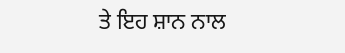ਤੇ ਇਹ ਸ਼ਾਨ ਨਾਲ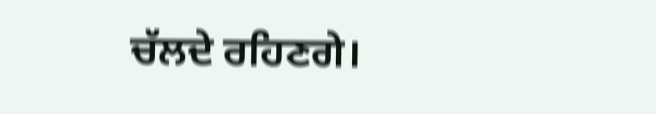ਚੱਲਦੇ ਰਹਿਣਗੇ।